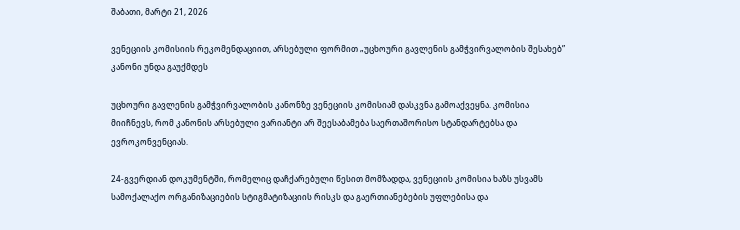შაბათი, მარტი 21, 2026

ვენეციის კომისიის რეკომენდაციით, არსებული ფორმით „უცხოური გავლენის გამჭვირვალობის შესახებ” კანონი უნდა გაუქმდეს

უცხოური გავლენის გამჭვირვალობის კანონზე ვენეციის კომისიამ დასკვნა გამოაქვეყნა. კომისია მიიჩნევს, რომ კანონის არსებული ვარიანტი არ შეესაბამება საერთაშორისო სტანდარტებსა და ევროკონვენციას.

24-გვერდიან დოკუმენტში, რომელიც დაჩქარებული წესით მომზადდა, ვენეციის კომისია ხაზს უსვამს სამოქალაქო ორგანიზაციების სტიგმატიზაციის რისკს და გაერთიანებების უფლებისა და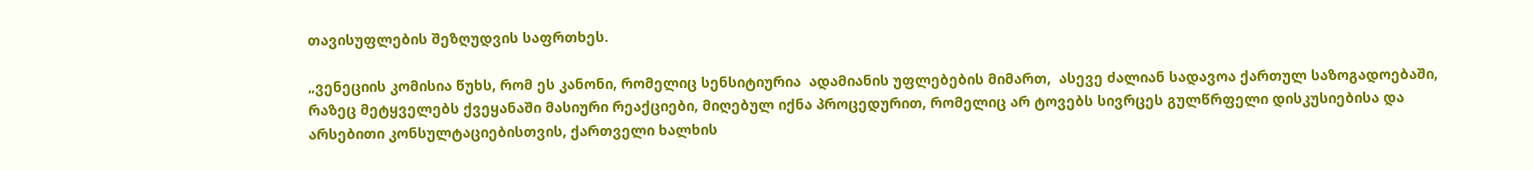თავისუფლების შეზღუდვის საფრთხეს.

„ვენეციის კომისია წუხს, რომ ეს კანონი, რომელიც სენსიტიურია  ადამიანის უფლებების მიმართ,  ასევე ძალიან სადავოა ქართულ საზოგადოებაში, რაზეც მეტყველებს ქვეყანაში მასიური რეაქციები, მიღებულ იქნა პროცედურით, რომელიც არ ტოვებს სივრცეს გულწრფელი დისკუსიებისა და არსებითი კონსულტაციებისთვის, ქართველი ხალხის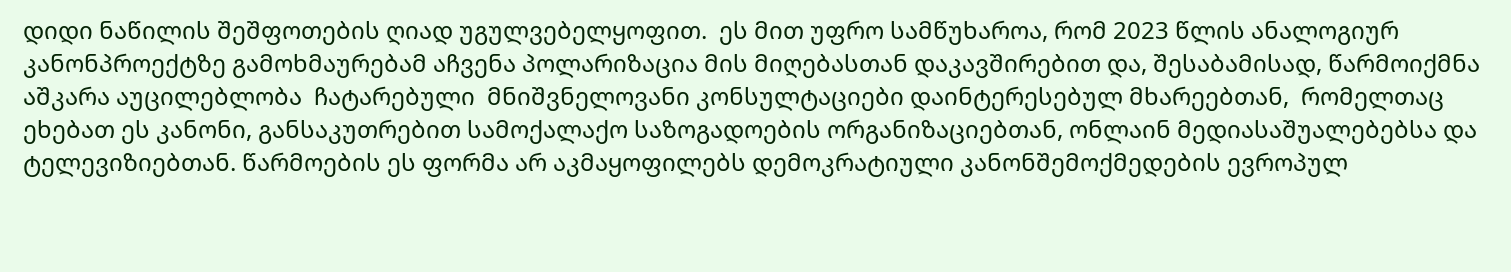დიდი ნაწილის შეშფოთების ღიად უგულვებელყოფით.  ეს მით უფრო სამწუხაროა, რომ 2023 წლის ანალოგიურ კანონპროექტზე გამოხმაურებამ აჩვენა პოლარიზაცია მის მიღებასთან დაკავშირებით და, შესაბამისად, წარმოიქმნა აშკარა აუცილებლობა  ჩატარებული  მნიშვნელოვანი კონსულტაციები დაინტერესებულ მხარეებთან,  რომელთაც ეხებათ ეს კანონი, განსაკუთრებით სამოქალაქო საზოგადოების ორგანიზაციებთან, ონლაინ მედიასაშუალებებსა და  ტელევიზიებთან. წარმოების ეს ფორმა არ აკმაყოფილებს დემოკრატიული კანონშემოქმედების ევროპულ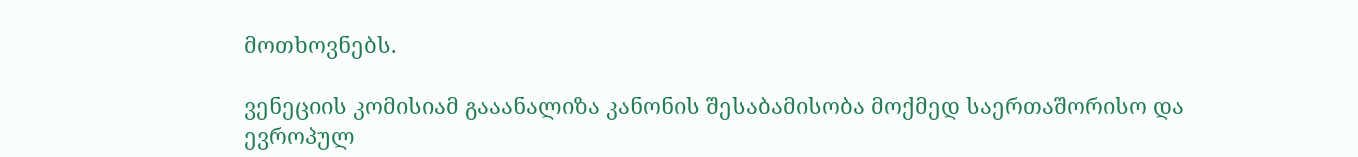მოთხოვნებს.

ვენეციის კომისიამ გააანალიზა კანონის შესაბამისობა მოქმედ საერთაშორისო და ევროპულ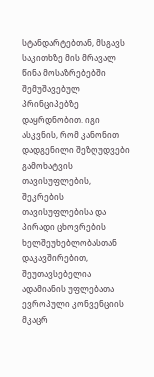სტანდარტებთან, მსგავს საკითხზე მის მრავალ წინა მოსაზრებებში შემუშავებულ პრინციპებზე დაყრდნობით. იგი ასკვნის, რომ კანონით დადგენილი შეზღუდვები გამოხატვის თავისუფლების, შეკრების თავისუფლებისა და პირადი ცხოვრების ხელშეუხებლობასთან დაკავშირებით,  შეუთავსებელია ადამიანის უფლებათა ევროპული კონვენციის  მკაცრ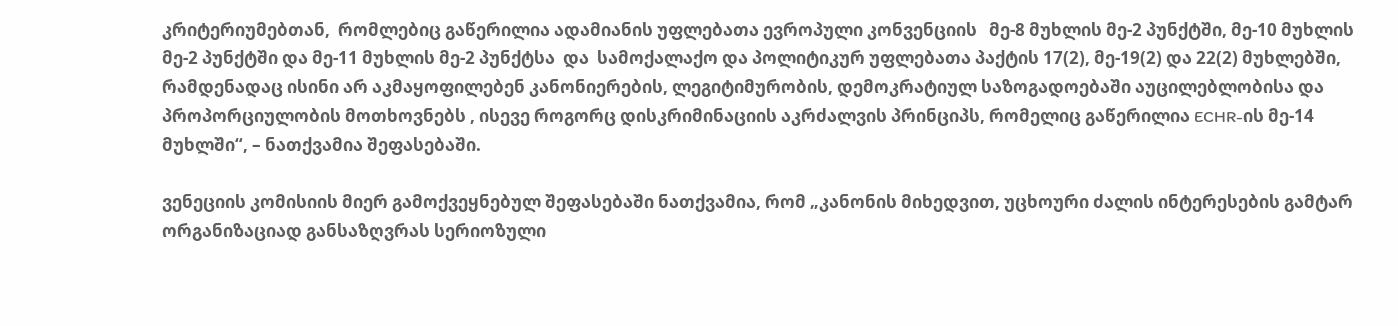კრიტერიუმებთან,  რომლებიც გაწერილია ადამიანის უფლებათა ევროპული კონვენციის   მე-8 მუხლის მე-2 პუნქტში, მე-10 მუხლის მე-2 პუნქტში და მე-11 მუხლის მე-2 პუნქტსა  და  სამოქალაქო და პოლიტიკურ უფლებათა პაქტის 17(2), მე-19(2) და 22(2) მუხლებში,  რამდენადაც ისინი არ აკმაყოფილებენ კანონიერების, ლეგიტიმურობის, დემოკრატიულ საზოგადოებაში აუცილებლობისა და პროპორციულობის მოთხოვნებს , ისევე როგორც დისკრიმინაციის აკრძალვის პრინციპს, რომელიც გაწერილია ECHR-ის მე-14 მუხლში“, – ნათქვამია შეფასებაში.

ვენეციის კომისიის მიერ გამოქვეყნებულ შეფასებაში ნათქვამია, რომ „კანონის მიხედვით, უცხოური ძალის ინტერესების გამტარ ორგანიზაციად განსაზღვრას სერიოზული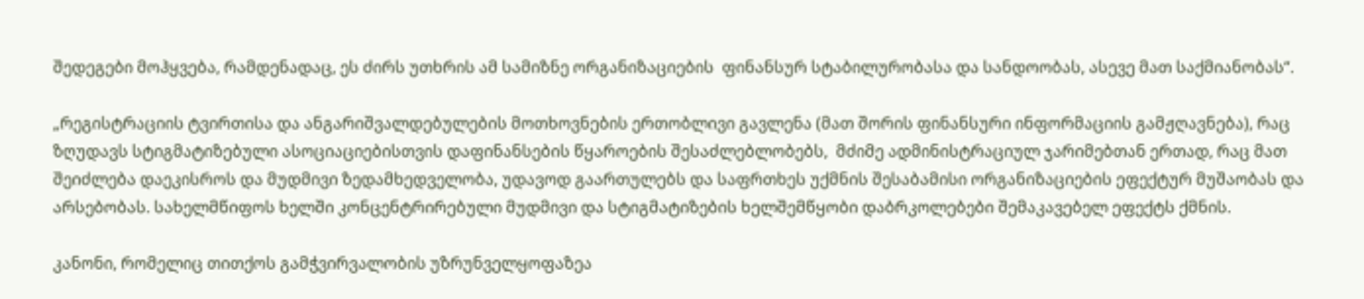შედეგები მოჰყვება, რამდენადაც, ეს ძირს უთხრის ამ სამიზნე ორგანიზაციების  ფინანსურ სტაბილურობასა და სანდოობას, ასევე მათ საქმიანობას“.

„რეგისტრაციის ტვირთისა და ანგარიშვალდებულების მოთხოვნების ერთობლივი გავლენა (მათ შორის ფინანსური ინფორმაციის გამჟღავნება), რაც ზღუდავს სტიგმატიზებული ასოციაციებისთვის დაფინანსების წყაროების შესაძლებლობებს,  მძიმე ადმინისტრაციულ ჯარიმებთან ერთად, რაც მათ შეიძლება დაეკისროს და მუდმივი ზედამხედველობა, უდავოდ გაართულებს და საფრთხეს უქმნის შესაბამისი ორგანიზაციების ეფექტურ მუშაობას და არსებობას. სახელმწიფოს ხელში კონცენტრირებული მუდმივი და სტიგმატიზების ხელშემწყობი დაბრკოლებები შემაკავებელ ეფექტს ქმნის.

კანონი, რომელიც თითქოს გამჭვირვალობის უზრუნველყოფაზეა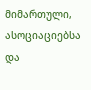მიმართული,  ასოციაციებსა და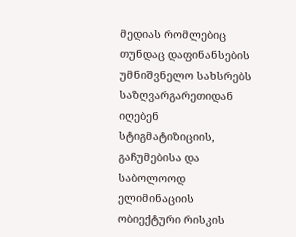მედიას რომლებიც თუნდაც დაფინანსების  უმნიშვნელო სახსრებს საზღვარგარეთიდან იღებენ სტიგმატიზიციის, გაჩუმებისა და საბოლოოდ ელიმინაციის ობიექტური რისკის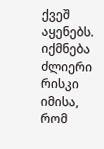ქვეშ აყენებს.  იქმნება ძლიერი რისკი იმისა, რომ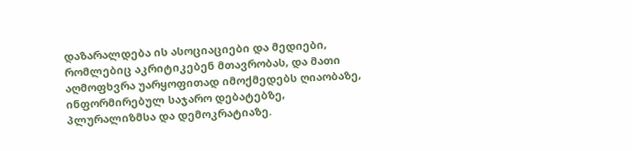დაზარალდება ის ასოციაციები და მედიები, რომლებიც აკრიტიკებენ მთავრობას, და მათი აღმოფხვრა უარყოფითად იმოქმედებს ღიაობაზე, ინფორმირებულ საჯარო დებატებზე, პლურალიზმსა და დემოკრატიაზე.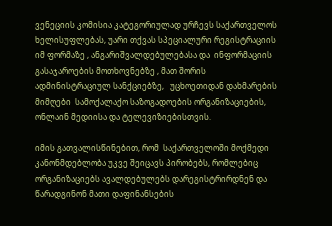ვენეციის კომისია კატეგორიულად ურჩევს საქართველოს ხელისუფლებას, უარი თქვას სპეციალური რეგისტრაციის იმ ფორმაზე , ანგარიშვალდებულებასა და  ინფორმაციის გასაჯაროების მოთხოვნებზე , მათ შორის ადმინისტრაციულ სანქციებზე,   უცხოეთიდან დახმარების მიმღები  სამოქალაქო საზოგადოების ორგანიზაციების, ონლაინ მედიისა და ტელევიზიებისთვის.

იმის გათვალისწინებით, რომ  საქართველოში მოქმედი კანონმდებლობა უკვე შეიცავს პირობებს, რომლებიც  ორგანიზაციებს ავალდებულებს დარეგისტრირდნენ და წარადგინონ მათი დაფინანსების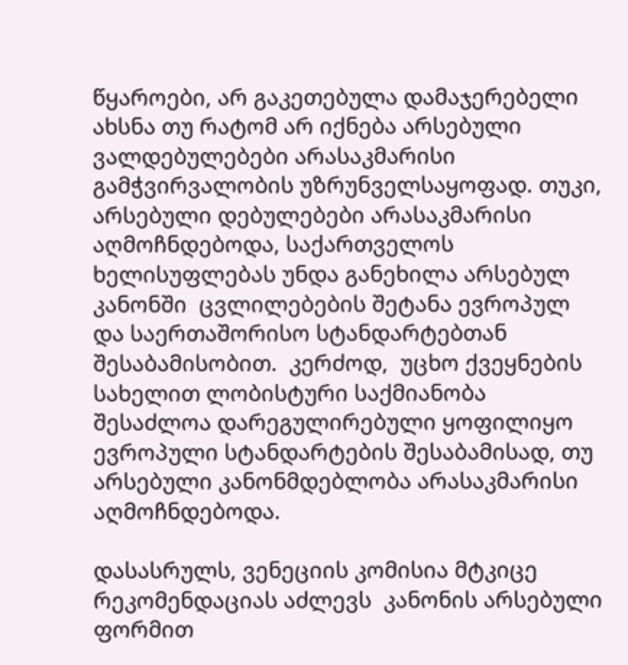წყაროები, არ გაკეთებულა დამაჯერებელი ახსნა თუ რატომ არ იქნება არსებული ვალდებულებები არასაკმარისი გამჭვირვალობის უზრუნველსაყოფად. თუკი, არსებული დებულებები არასაკმარისი აღმოჩნდებოდა, საქართველოს ხელისუფლებას უნდა განეხილა არსებულ კანონში  ცვლილებების შეტანა ევროპულ და საერთაშორისო სტანდარტებთან შესაბამისობით.  კერძოდ,  უცხო ქვეყნების სახელით ლობისტური საქმიანობა შესაძლოა დარეგულირებული ყოფილიყო ევროპული სტანდარტების შესაბამისად, თუ არსებული კანონმდებლობა არასაკმარისი აღმოჩნდებოდა.

დასასრულს, ვენეციის კომისია მტკიცე რეკომენდაციას აძლევს  კანონის არსებული ფორმით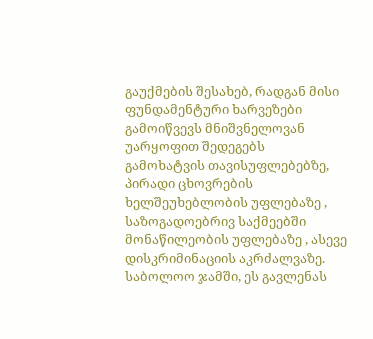გაუქმების შესახებ, რადგან მისი ფუნდამენტური ხარვეზები გამოიწვევს მნიშვნელოვან უარყოფით შედეგებს გამოხატვის თავისუფლებებზე, პირადი ცხოვრების ხელშეუხებლობის უფლებაზე , საზოგადოებრივ საქმეებში მონაწილეობის უფლებაზე , ასევე დისკრიმინაციის აკრძალვაზე.  საბოლოო ჯამში, ეს გავლენას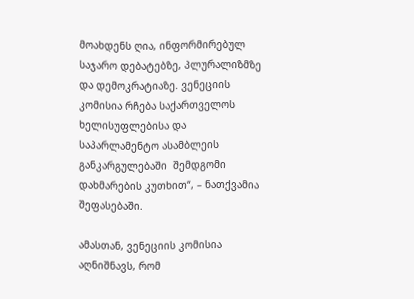მოახდენს ღია, ინფორმირებულ საჯარო დებატებზე, პლურალიზმზე და დემოკრატიაზე. ვენეციის კომისია რჩება საქართველოს ხელისუფლებისა და  საპარლამენტო ასამბლეის განკარგულებაში  შემდგომი დახმარების კუთხით“, – ნათქვამია შეფასებაში.

ამასთან, ვენეციის კომისია აღნიშნავს, რომ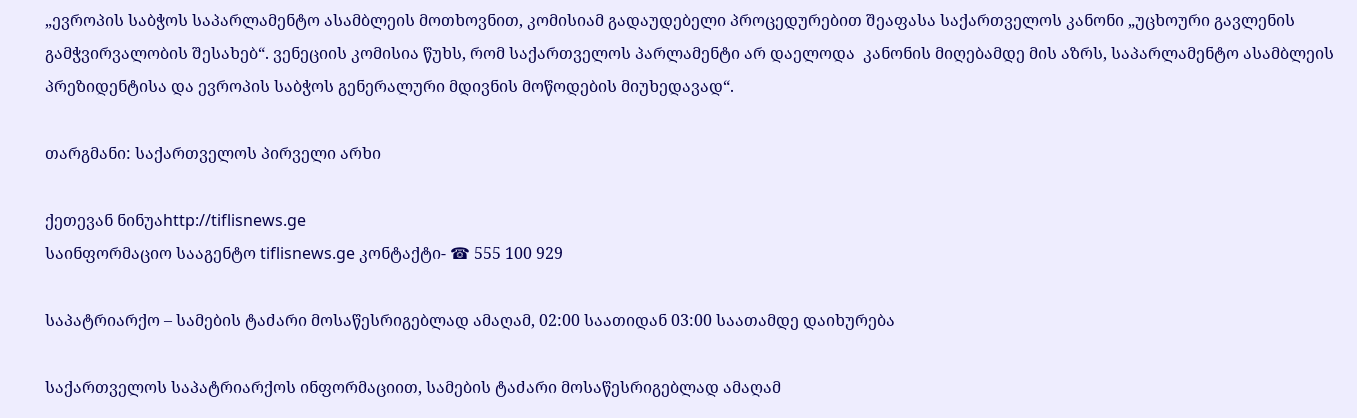„ევროპის საბჭოს საპარლამენტო ასამბლეის მოთხოვნით, კომისიამ გადაუდებელი პროცედურებით შეაფასა საქართველოს კანონი „უცხოური გავლენის გამჭვირვალობის შესახებ“. ვენეციის კომისია წუხს, რომ საქართველოს პარლამენტი არ დაელოდა  კანონის მიღებამდე მის აზრს, საპარლამენტო ასამბლეის პრეზიდენტისა და ევროპის საბჭოს გენერალური მდივნის მოწოდების მიუხედავად“.

თარგმანი: საქართველოს პირველი არხი

ქეთევან ნინუაhttp://tiflisnews.ge
საინფორმაციო სააგენტო tiflisnews.ge კონტაქტი- ☎ 555 100 929

საპატრიარქო – სამების ტაძარი მოსაწესრიგებლად ამაღამ, 02:00 საათიდან 03:00 საათამდე დაიხურება

საქართველოს საპატრიარქოს ინფორმაციით, სამების ტაძარი მოსაწესრიგებლად ამაღამ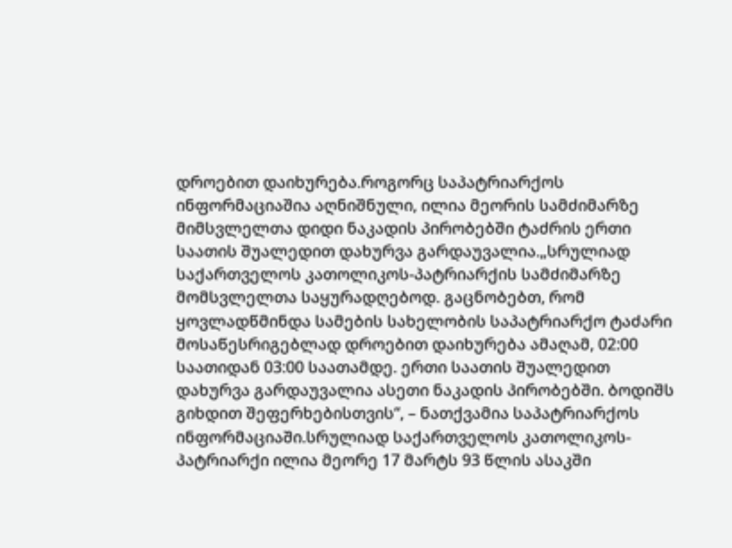დროებით დაიხურება.როგორც საპატრიარქოს ინფორმაციაშია აღნიშნული, ილია მეორის სამძიმარზე მიმსვლელთა დიდი ნაკადის პირობებში ტაძრის ერთი საათის შუალედით დახურვა გარდაუვალია.„სრულიად საქართველოს კათოლიკოს-პატრიარქის სამძიმარზე მომსვლელთა საყურადღებოდ. გაცნობებთ, რომ ყოვლადწმინდა სამების სახელობის საპატრიარქო ტაძარი მოსაწესრიგებლად დროებით დაიხურება ამაღამ, 02:00 საათიდან 03:00 საათამდე. ერთი საათის შუალედით დახურვა გარდაუვალია ასეთი ნაკადის პირობებში. ბოდიშს გიხდით შეფერხებისთვის“, – ნათქვამია საპატრიარქოს ინფორმაციაში.სრულიად საქართველოს კათოლიკოს-პატრიარქი ილია მეორე 17 მარტს 93 წლის ასაკში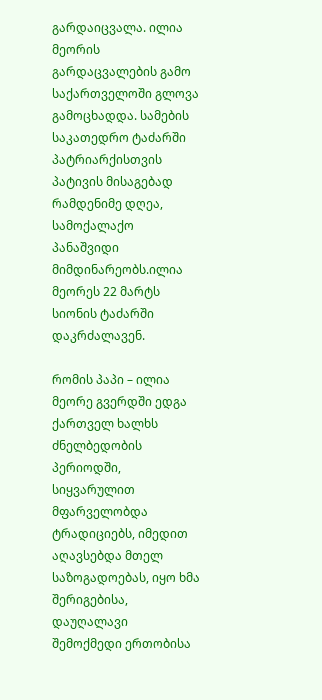გარდაიცვალა. ილია მეორის გარდაცვალების გამო საქართველოში გლოვა გამოცხადდა. სამების საკათედრო ტაძარში პატრიარქისთვის პატივის მისაგებად რამდენიმე დღეა, სამოქალაქო პანაშვიდი მიმდინარეობს.ილია მეორეს 22 მარტს სიონის ტაძარში  დაკრძალავენ.

რომის პაპი – ილია მეორე გვერდში ედგა ქართველ ხალხს ძნელბედობის პერიოდში, სიყვარულით მფარველობდა ტრადიციებს, იმედით აღავსებდა მთელ საზოგადოებას, იყო ხმა შერიგებისა, დაუღალავი შემოქმედი ერთობისა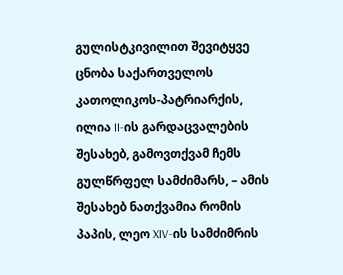გულისტკივილით შევიტყვე ცნობა საქართველოს კათოლიკოს-პატრიარქის, ილია II-ის გარდაცვალების შესახებ, გამოვთქვამ ჩემს გულწრფელ სამძიმარს, – ამის შესახებ ნათქვამია რომის პაპის, ლეო XIV-ის სამძიმრის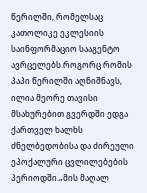წერილში, რომელსაც კათოლიკე ეკლესიის საინფორმაციო სააგენტო ავრცელებს.როგორც რომის პაპი წერილში აღნიშნავს, ილია მეორე თავისი მსახურებით გვერდში ედგა ქართველ ხალხს ძნელბედობისა და ძირეული ეპოქალური ცვლილებების პერიოდში.„მის მაღალ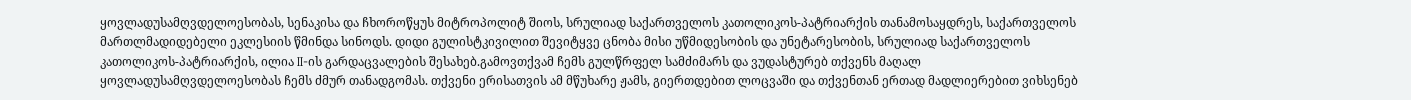ყოვლადუსამღვდელოესობას, სენაკისა და ჩხოროწყუს მიტროპოლიტ შიოს, სრულიად საქართველოს კათოლიკოს-პატრიარქის თანამოსაყდრეს, საქართველოს მართლმადიდებელი ეკლესიის წმინდა სინოდს. დიდი გულისტკივილით შევიტყვე ცნობა მისი უწმიდესობის და უნეტარესობის, სრულიად საქართველოს კათოლიკოს-პატრიარქის, ილია II-ის გარდაცვალების შესახებ.გამოვთქვამ ჩემს გულწრფელ სამძიმარს და ვუდასტურებ თქვენს მაღალ ყოვლადუსამღვდელოესობას ჩემს ძმურ თანადგომას. თქვენი ერისათვის ამ მწუხარე ჟამს, გიერთდებით ლოცვაში და თქვენთან ერთად მადლიერებით ვიხსენებ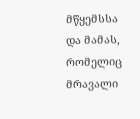მწყემსსა და მამას, რომელიც მრავალი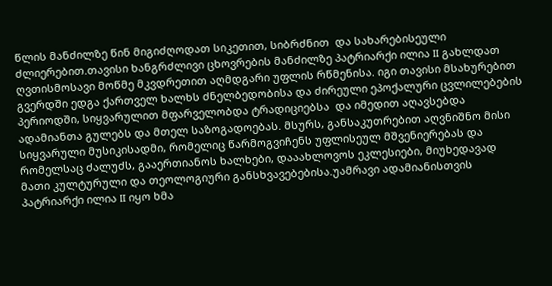წლის მანძილზე წინ მიგიძღოდათ სიკეთით, სიბრძნით  და სახარებისეული ძლიერებით.თავისი ხანგრძლივი ცხოვრების მანძილზე პატრიარქი ილია II გახლდათ ღვთისმოსავი მოწმე მკვდრეთით აღმდგარი უფლის რწმენისა. იგი თავისი მსახურებით გვერდში ედგა ქართველ ხალხს ძნელბედობისა და ძირეული ეპოქალური ცვლილებების პერიოდში, სიყვარულით მფარველობდა ტრადიციებსა  და იმედით აღავსებდა ადამიანთა გულებს და მთელ საზოგადოებას. მსურს, განსაკუთრებით აღვნიშნო მისი სიყვარული მუსიკისადმი, რომელიც წარმოგვიჩენს უფლისეულ მშვენიერებას და რომელსაც ძალუძს, გააერთიანოს ხალხები, დააახლოვოს ეკლესიები, მიუხედავად მათი კულტურული და თეოლოგიური განსხვავებებისა.უამრავი ადამიანისთვის პატრიარქი ილია II იყო ხმა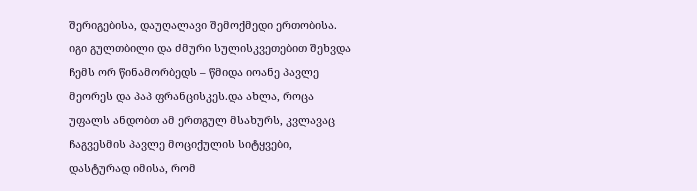შერიგებისა, დაუღალავი შემოქმედი ერთობისა. იგი გულთბილი და ძმური სულისკვეთებით შეხვდა ჩემს ორ წინამორბედს – წმიდა იოანე პავლე მეორეს და პაპ ფრანცისკეს.და ახლა, როცა უფალს ანდობთ ამ ერთგულ მსახურს, კვლავაც ჩაგვესმის პავლე მოციქულის სიტყვები, დასტურად იმისა, რომ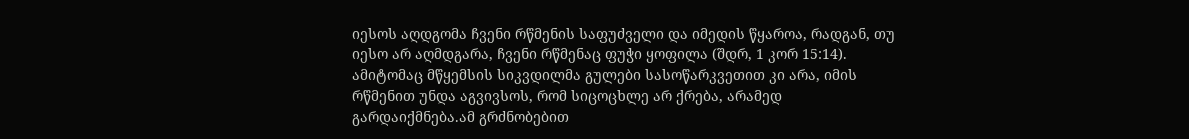იესოს აღდგომა ჩვენი რწმენის საფუძველი და იმედის წყაროა, რადგან, თუ იესო არ აღმდგარა, ჩვენი რწმენაც ფუჭი ყოფილა (შდრ, 1 კორ 15:14). ამიტომაც მწყემსის სიკვდილმა გულები სასოწარკვეთით კი არა, იმის რწმენით უნდა აგვივსოს, რომ სიცოცხლე არ ქრება, არამედ გარდაიქმნება.ამ გრძნობებით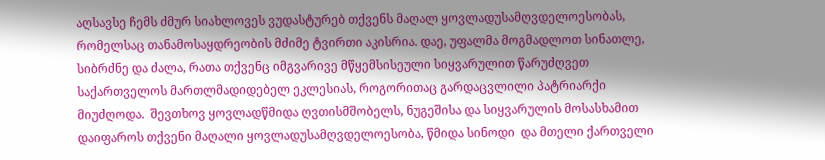აღსავსე ჩემს ძმურ სიახლოვეს ვუდასტურებ თქვენს მაღალ ყოვლადუსამღვდელოესობას, რომელსაც თანამოსაყდრეობის მძიმე ტვირთი აკისრია. დაე, უფალმა მოგმადლოთ სინათლე, სიბრძნე და ძალა, რათა თქვენც იმგვარივე მწყემსისეული სიყვარულით წარუძღვეთ საქართველოს მართლმადიდებელ ეკლესიას, როგორითაც გარდაცვლილი პატრიარქი მიუძღოდა.  შევთხოვ ყოვლადწმიდა ღვთისმშობელს, ნუგეშისა და სიყვარულის მოსასხამით დაიფაროს თქვენი მაღალი ყოვლადუსამღვდელოესობა, წმიდა სინოდი  და მთელი ქართველი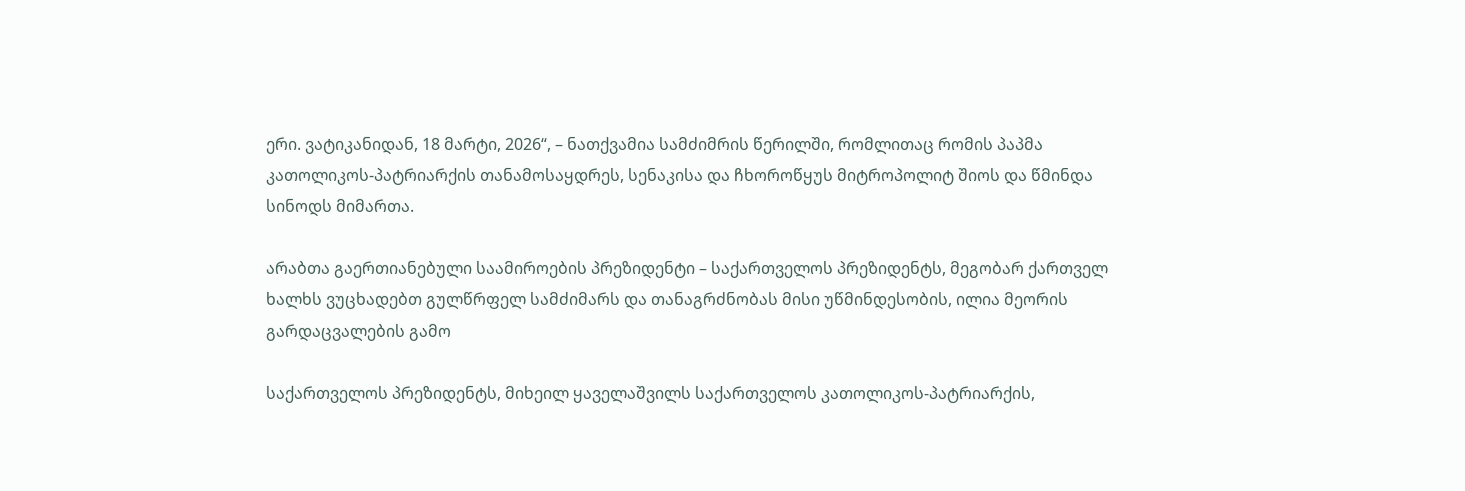ერი. ვატიკანიდან, 18 მარტი, 2026“, – ნათქვამია სამძიმრის წერილში, რომლითაც რომის პაპმა კათოლიკოს-პატრიარქის თანამოსაყდრეს, სენაკისა და ჩხოროწყუს მიტროპოლიტ შიოს და წმინდა სინოდს მიმართა.

არაბთა გაერთიანებული საამიროების პრეზიდენტი – საქართველოს პრეზიდენტს, მეგობარ ქართველ ხალხს ვუცხადებთ გულწრფელ სამძიმარს და თანაგრძნობას მისი უწმინდესობის, ილია მეორის გარდაცვალების გამო

საქართველოს პრეზიდენტს, მიხეილ ყაველაშვილს საქართველოს კათოლიკოს-პატრიარქის,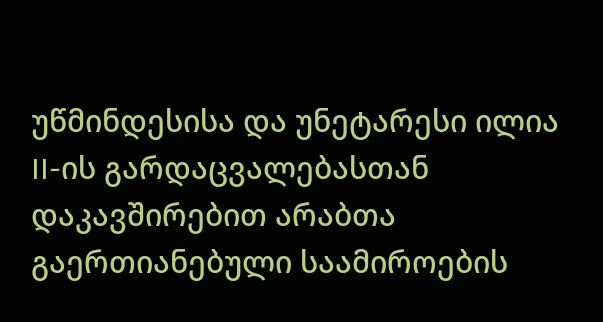უწმინდესისა და უნეტარესი ილია II-ის გარდაცვალებასთან დაკავშირებით არაბთა გაერთიანებული საამიროების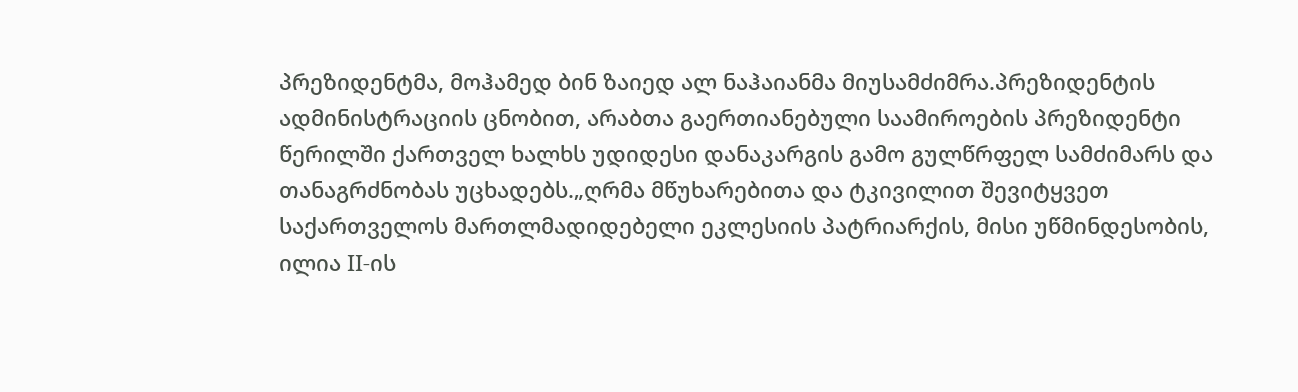პრეზიდენტმა, მოჰამედ ბინ ზაიედ ალ ნაჰაიანმა მიუსამძიმრა.პრეზიდენტის ადმინისტრაციის ცნობით, არაბთა გაერთიანებული საამიროების პრეზიდენტი წერილში ქართველ ხალხს უდიდესი დანაკარგის გამო გულწრფელ სამძიმარს და თანაგრძნობას უცხადებს.„ღრმა მწუხარებითა და ტკივილით შევიტყვეთ საქართველოს მართლმადიდებელი ეკლესიის პატრიარქის, მისი უწმინდესობის, ილია II-ის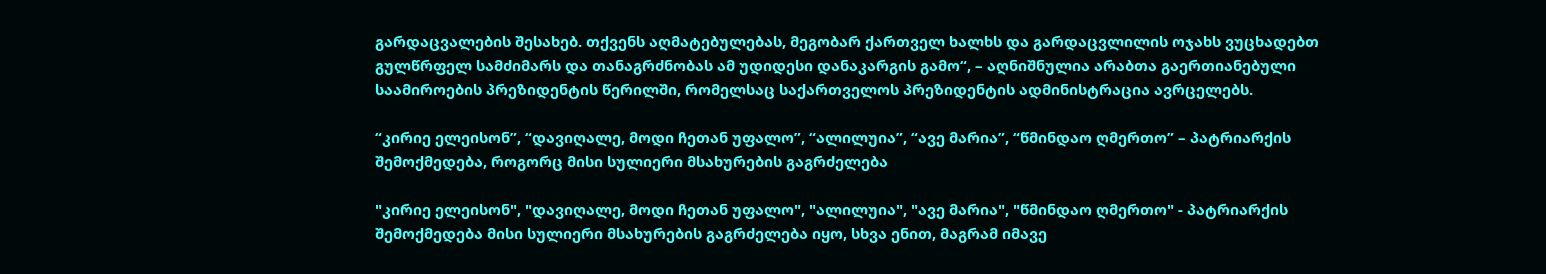გარდაცვალების შესახებ. თქვენს აღმატებულებას, მეგობარ ქართველ ხალხს და გარდაცვლილის ოჯახს ვუცხადებთ გულწრფელ სამძიმარს და თანაგრძნობას ამ უდიდესი დანაკარგის გამო“, – აღნიშნულია არაბთა გაერთიანებული საამიროების პრეზიდენტის წერილში, რომელსაც საქართველოს პრეზიდენტის ადმინისტრაცია ავრცელებს.

“კირიე ელეისონ”, “დავიღალე, მოდი ჩეთან უფალო”, “ალილუია”, “ავე მარია”, “წმინდაო ღმერთო” – პატრიარქის შემოქმედება, როგორც მისი სულიერი მსახურების გაგრძელება

"კირიე ელეისონ", "დავიღალე, მოდი ჩეთან უფალო", "ალილუია", "ავე მარია", "წმინდაო ღმერთო" - პატრიარქის შემოქმედება მისი სულიერი მსახურების გაგრძელება იყო, სხვა ენით, მაგრამ იმავე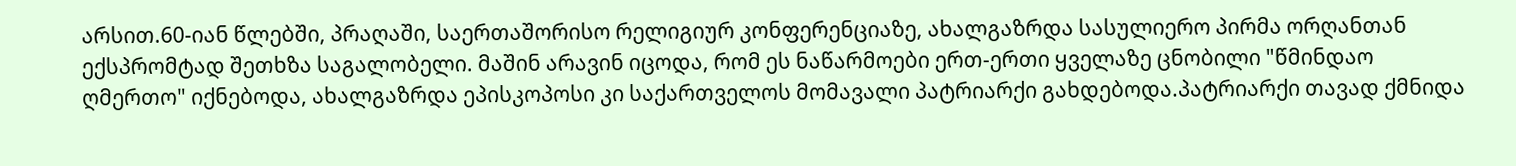არსით.60-იან წლებში, პრაღაში, საერთაშორისო რელიგიურ კონფერენციაზე, ახალგაზრდა სასულიერო პირმა ორღანთან ექსპრომტად შეთხზა საგალობელი. მაშინ არავინ იცოდა, რომ ეს ნაწარმოები ერთ-ერთი ყველაზე ცნობილი "წმინდაო ღმერთო" იქნებოდა, ახალგაზრდა ეპისკოპოსი კი საქართველოს მომავალი პატრიარქი გახდებოდა.პატრიარქი თავად ქმნიდა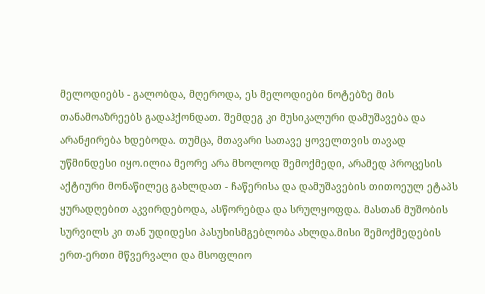მელოდიებს - გალობდა, მღეროდა, ეს მელოდიები ნოტებზე მის თანამოაზრეებს გადაჰქონდათ. შემდეგ კი მუსიკალური დამუშავება და არანჟირება ხდებოდა. თუმცა, მთავარი სათავე ყოველთვის თავად უწმინდესი იყო.ილია მეორე არა მხოლოდ შემოქმედი, არამედ პროცესის აქტიური მონაწილეც გახლდათ - ჩაწერისა და დამუშავების თითოეულ ეტაპს ყურადღებით აკვირდებოდა, ასწორებდა და სრულყოფდა. მასთან მუშობის სურვილს კი თან უდიდესი პასუხისმგებლობა ახლდა.მისი შემოქმედების ერთ-ერთი მწვერვალი და მსოფლიო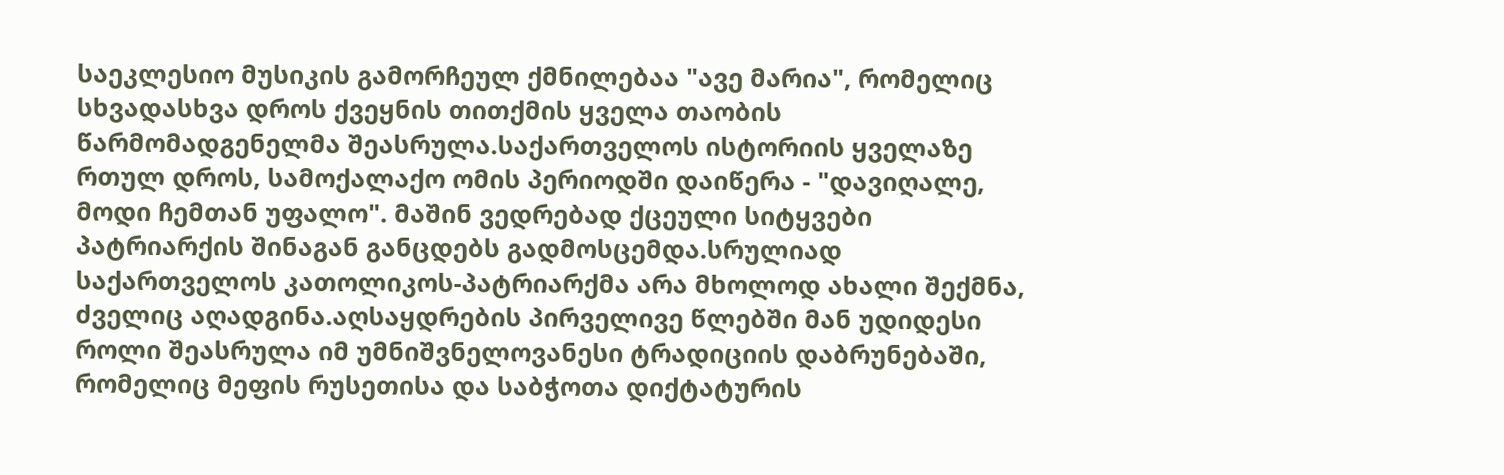საეკლესიო მუსიკის გამორჩეულ ქმნილებაა "ავე მარია", რომელიც სხვადასხვა დროს ქვეყნის თითქმის ყველა თაობის წარმომადგენელმა შეასრულა.საქართველოს ისტორიის ყველაზე რთულ დროს, სამოქალაქო ომის პერიოდში დაიწერა - "დავიღალე, მოდი ჩემთან უფალო". მაშინ ვედრებად ქცეული სიტყვები პატრიარქის შინაგან განცდებს გადმოსცემდა.სრულიად საქართველოს კათოლიკოს-პატრიარქმა არა მხოლოდ ახალი შექმნა, ძველიც აღადგინა.აღსაყდრების პირველივე წლებში მან უდიდესი როლი შეასრულა იმ უმნიშვნელოვანესი ტრადიციის დაბრუნებაში, რომელიც მეფის რუსეთისა და საბჭოთა დიქტატურის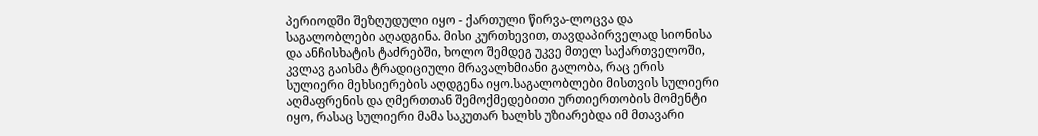პერიოდში შეზღუდული იყო - ქართული წირვა-ლოცვა და საგალობლები აღადგინა. მისი კურთხევით, თავდაპირველად სიონისა და ანჩისხატის ტაძრებში, ხოლო შემდეგ უკვე მთელ საქართველოში, კვლავ გაისმა ტრადიციული მრავალხმიანი გალობა, რაც ერის სულიერი მეხსიერების აღდგენა იყო.საგალობლები მისთვის სულიერი აღმაფრენის და ღმერთთან შემოქმედებითი ურთიერთობის მომენტი იყო, რასაც სულიერი მამა საკუთარ ხალხს უზიარებდა იმ მთავარი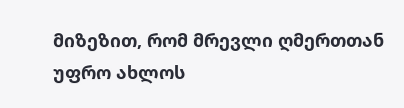მიზეზით, რომ მრევლი ღმერთთან უფრო ახლოს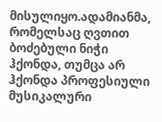მისულიყო.ადამიანმა, რომელსაც ღვთით ბოძებული ნიჭი ჰქონდა, თუმცა არ ჰქონდა პროფესიული მუსიკალური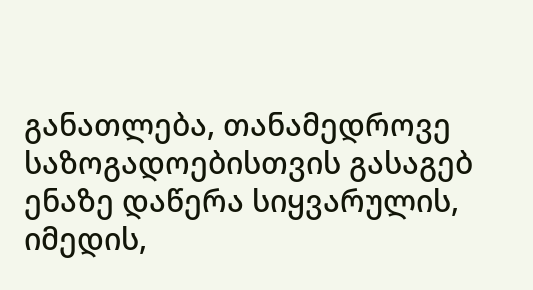განათლება, თანამედროვე საზოგადოებისთვის გასაგებ ენაზე დაწერა სიყვარულის, იმედის,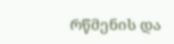რწმენის და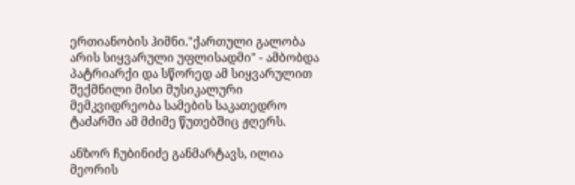ერთიანობის ჰიმნი."ქართული გალობა არის სიყვარული უფლისადმი" - ამბობდა პატრიარქი და სწორედ ამ სიყვარულით შექმნილი მისი მუსიკალური მემკვიდრეობა სამების საკათედრო ტაძარში ამ მძიმე წუთებშიც ჟღერს.

ანზორ ჩუბინიძე განმარტავს, ილია მეორის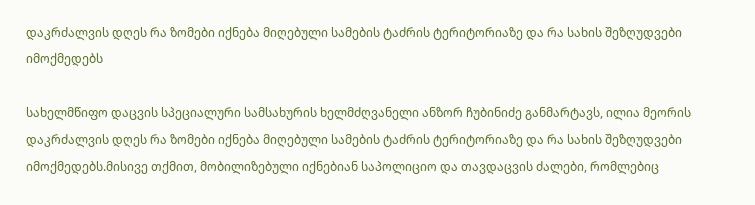დაკრძალვის დღეს რა ზომები იქნება მიღებული სამების ტაძრის ტერიტორიაზე და რა სახის შეზღუდვები იმოქმედებს

სახელმწიფო დაცვის სპეციალური სამსახურის ხელმძღვანელი ანზორ ჩუბინიძე განმარტავს, ილია მეორის დაკრძალვის დღეს რა ზომები იქნება მიღებული სამების ტაძრის ტერიტორიაზე და რა სახის შეზღუდვები იმოქმედებს.მისივე თქმით, მობილიზებული იქნებიან საპოლიციო და თავდაცვის ძალები, რომლებიც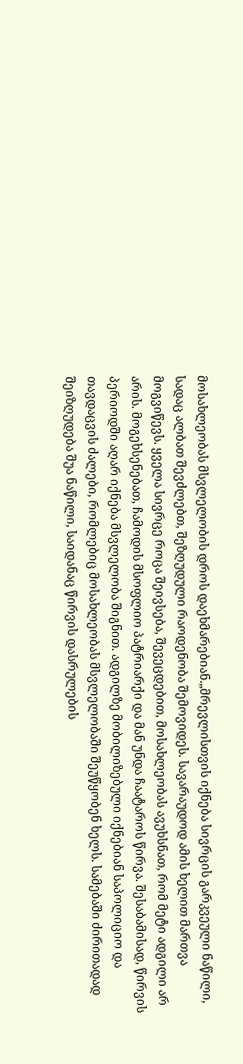მოსახლეობას მსვლელობის დროს დაეხმარებიან.„მრევლისთვის იქნება სივრცის გარკვეული ნაწილი, სადაც ალბათ შევძლებთ, შეზღუდული რაოდენობა შემოვიდეს. სავარაუდოდ ამის ხელით მართვა მოგვიწევს. ყველა სივრცე როცა შეივსება, შევეცდებით, მოსახლეობას ავუხსნათ, რომ მეტი ადგილი არ არის. მოგეხსენებათ, ჩამოდის მსოფლიო პატრიარქი და მან უნდა ჩაატაროს წირვა. შესაბამისად, წირვის პერიოდში აღარ იქნება მსვლელობა შიგნით. ადგილზე მობილიზებული იქნებიან საპოლიციო და თავდაცვის ძალები, რომლებიც მოსახლეობას მსვლელობაში შეუწყობენ ხელს. სამებაში ძირითადად შეიზღუდება შუა ნაწილი, საიდანაც წირვის დასრულების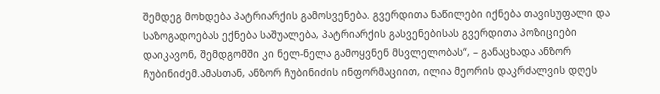შემდეგ მოხდება პატრიარქის გამოსვენება. გვერდითა ნაწილები იქნება თავისუფალი და საზოგადოებას ექნება საშუალება, პატრიარქის გასვენებისას გვერდითა პოზიციები დაიკავონ, შემდგომში კი ნელ-ნელა გამოყვნენ მსვლელობას“, – განაცხადა ანზორ ჩუბინიძემ.ამასთან, ანზორ ჩუბინიძის ინფორმაციით, ილია მეორის დაკრძალვის დღეს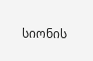სიონის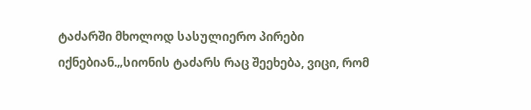ტაძარში მხოლოდ სასულიერო პირები იქნებიან.„სიონის ტაძარს რაც შეეხება, ვიცი, რომ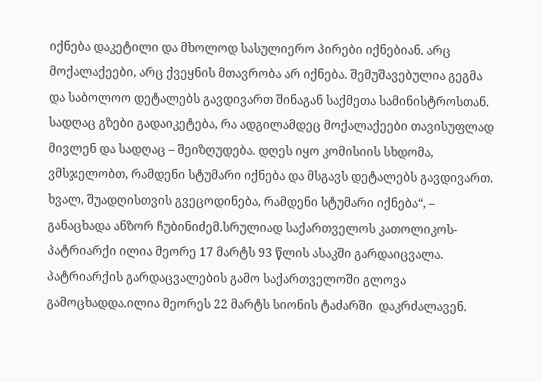იქნება დაკეტილი და მხოლოდ სასულიერო პირები იქნებიან. არც მოქალაქეები, არც ქვეყნის მთავრობა არ იქნება. შემუშავებულია გეგმა და საბოლოო დეტალებს გავდივართ შინაგან საქმეთა სამინისტროსთან. სადღაც გზები გადაიკეტება, რა ადგილამდეც მოქალაქეები თავისუფლად მივლენ და სადღაც – შეიზღუდება. დღეს იყო კომისიის სხდომა, ვმსჯელობთ, რამდენი სტუმარი იქნება და მსგავს დეტალებს გავდივართ. ხვალ, შუადღისთვის გვეცოდინება, რამდენი სტუმარი იქნება“, – განაცხადა ანზორ ჩუბინიძემ.სრულიად საქართველოს კათოლიკოს-პატრიარქი ილია მეორე 17 მარტს 93 წლის ასაკში გარდაიცვალა. პატრიარქის გარდაცვალების გამო საქართველოში გლოვა გამოცხადდა.ილია მეორეს 22 მარტს სიონის ტაძარში  დაკრძალავენ.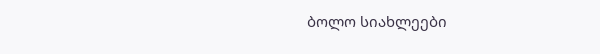ბოლო სიახლეები